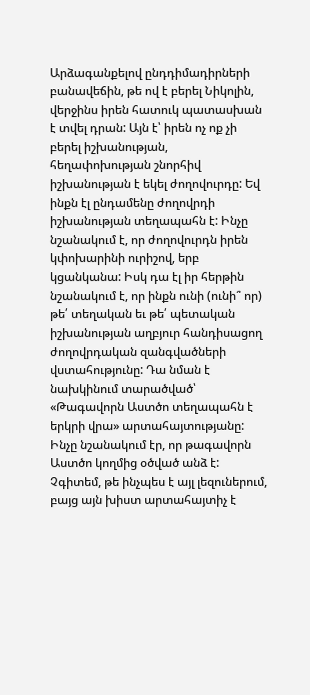Արձագանքելով ընդդիմադիրների բանավեճին, թե ով է բերել Նիկոլին, վերջինս իրեն հատուկ պատասխան է տվել դրան: Այն է՝ իրեն ոչ ոք չի բերել իշխանության, հեղափոխության շնորհիվ իշխանության է եկել ժողովուրդը: Եվ ինքն էլ ընդամենը ժողովրդի իշխանության տեղապահն է: Ինչը նշանակում է, որ ժողովուրդն իրեն կփոխարինի ուրիշով, երբ կցանկանա: Իսկ դա էլ իր հերթին նշանակում է, որ ինքն ունի (ունի՞ որ) թե՛ տեղական եւ թե՛ պետական իշխանության աղբյուր հանդիսացող ժողովրդական զանգվածների վստահությունը: Դա նման է նախկինում տարածված՝ «Թագավորն Աստծո տեղապահն է երկրի վրա» արտահայտությանը: Ինչը նշանակում էր, որ թագավորն Աստծո կողմից օծված անձ է: Չգիտեմ, թե ինչպես է այլ լեզուներում, բայց այն խիստ արտահայտիչ է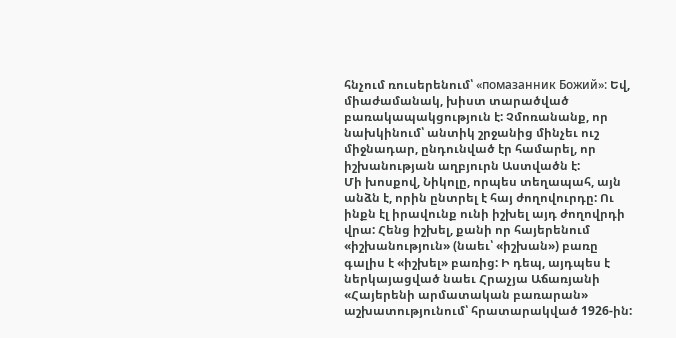հնչում ռուսերենում՝ «помазанник Божий»: Եվ, միաժամանակ, խիստ տարածված բառակապակցություն է: Չմոռանանք, որ նախկինում՝ անտիկ շրջանից մինչեւ ուշ միջնադար, ընդունված էր համարել, որ իշխանության աղբյուրն Աստվածն է:
Մի խոսքով, Նիկոլը, որպես տեղապահ, այն անձն է, որին ընտրել է հայ ժողովուրդը: Ու ինքն էլ իրավունք ունի իշխել այդ ժողովրդի վրա: Հենց իշխել, քանի որ հայերենում «իշխանություն» (նաեւ՝ «իշխան») բառը գալիս է «իշխել» բառից: Ի դեպ, այդպես է ներկայացված նաեւ Հրաչյա Աճառյանի «Հայերենի արմատական բառարան» աշխատությունում՝ հրատարակված 1926-ին: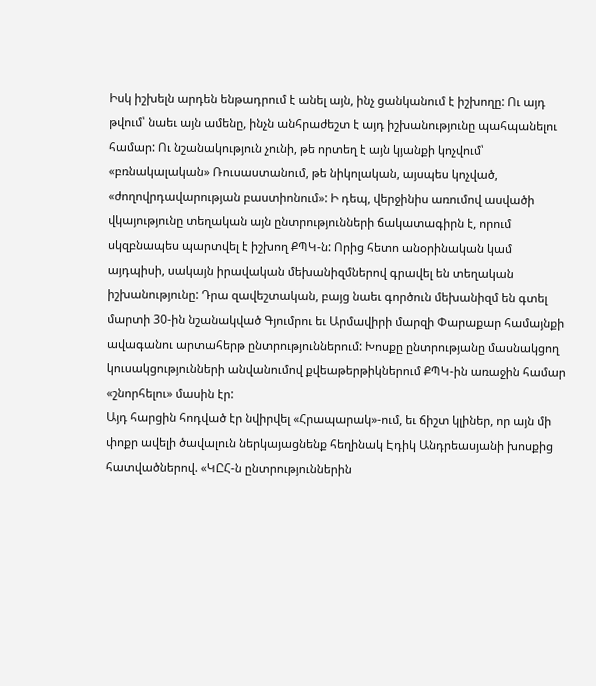Իսկ իշխելն արդեն ենթադրում է անել այն, ինչ ցանկանում է իշխողը: Ու այդ թվում՝ նաեւ այն ամենը, ինչն անհրաժեշտ է այդ իշխանությունը պահպանելու համար: Ու նշանակություն չունի, թե որտեղ է այն կյանքի կոչվում՝ «բռնակալական» Ռուսաստանում, թե նիկոլական, այսպես կոչված, «ժողովրդավարության բաստիոնում»: Ի դեպ, վերջինիս առումով ասվածի վկայությունը տեղական այն ընտրությունների ճակատագիրն է, որում սկզբնապես պարտվել է իշխող ՔՊԿ-ն: Որից հետո անօրինական կամ այդպիսի, սակայն իրավական մեխանիզմներով գրավել են տեղական իշխանությունը: Դրա զավեշտական, բայց նաեւ գործուն մեխանիզմ են գտել մարտի 30-ին նշանակված Գյումրու եւ Արմավիրի մարզի Փարաքար համայնքի ավագանու արտահերթ ընտրություններում: Խոսքը ընտրությանը մասնակցող կուսակցությունների անվանումով քվեաթերթիկներում ՔՊԿ-ին առաջին համար «շնորհելու» մասին էր:
Այդ հարցին հոդված էր նվիրվել «Հրապարակ»-ում, եւ ճիշտ կլիներ, որ այն մի փոքր ավելի ծավալուն ներկայացնենք հեղինակ Էդիկ Անդրեասյանի խոսքից հատվածներով. «ԿԸՀ-ն ընտրություններին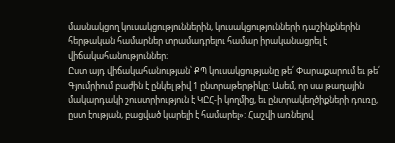մասնակցող կուսակցություններին, կուսակցությունների դաշինքներին հերթական համարներ տրամադրելու համար իրականացրել է վիճակահանություններ։
Ըստ այդ վիճակահանության՝ ՔՊ կուսակցությանը թե՛ Փարաքարում եւ թե՛ Գյումրիում բաժին է ընկել թիվ 1 ընտրաթերթիկը: Ասեմ, որ սա թաղային մակարդակի շուստրիություն է ԿԸՀ-ի կողմից, եւ ընտրակեղծիքների դուռը, ըստ էության, բացված կարելի է համարել»: Հաշվի առնելով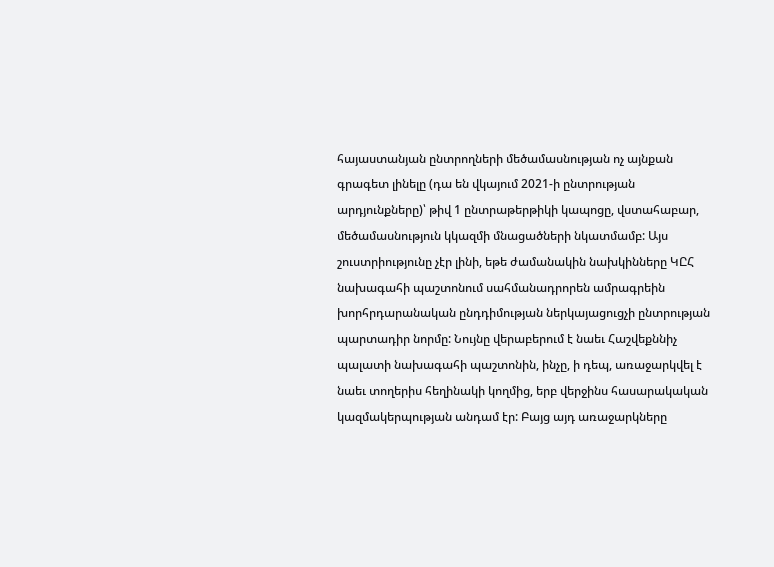հայաստանյան ընտրողների մեծամասնության ոչ այնքան գրագետ լինելը (դա են վկայում 2021-ի ընտրության արդյունքները)՝ թիվ 1 ընտրաթերթիկի կապոցը, վստահաբար, մեծամասնություն կկազմի մնացածների նկատմամբ: Այս շուստրիությունը չէր լինի, եթե ժամանակին նախկինները ԿԸՀ նախագահի պաշտոնում սահմանադրորեն ամրագրեին խորհրդարանական ընդդիմության ներկայացուցչի ընտրության պարտադիր նորմը: Նույնը վերաբերում է նաեւ Հաշվեքննիչ պալատի նախագահի պաշտոնին, ինչը, ի դեպ, առաջարկվել է նաեւ տողերիս հեղինակի կողմից, երբ վերջինս հասարակական կազմակերպության անդամ էր: Բայց այդ առաջարկները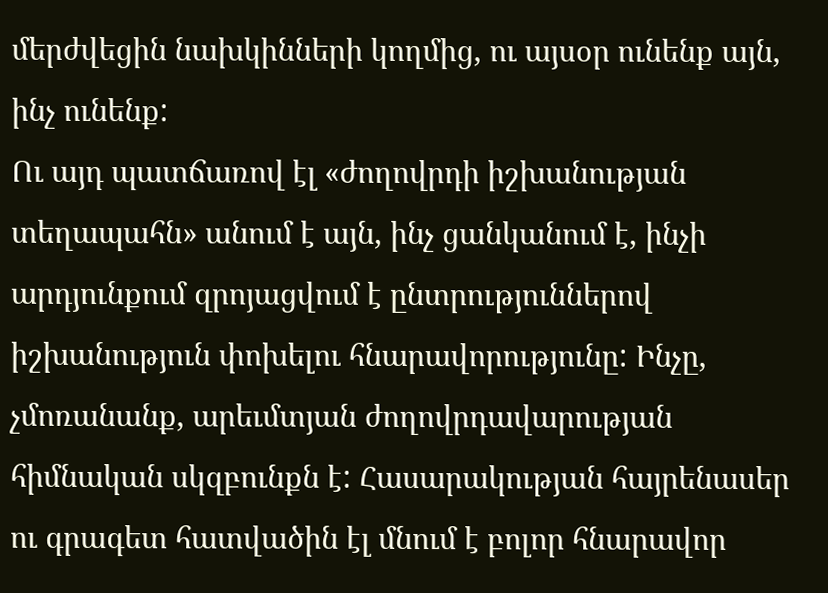մերժվեցին նախկինների կողմից, ու այսօր ունենք այն, ինչ ունենք:
Ու այդ պատճառով էլ «ժողովրդի իշխանության տեղապահն» անում է այն, ինչ ցանկանում է, ինչի արդյունքում զրոյացվում է ընտրություններով իշխանություն փոխելու հնարավորությունը: Ինչը, չմոռանանք, արեւմտյան ժողովրդավարության հիմնական սկզբունքն է: Հասարակության հայրենասեր ու գրագետ հատվածին էլ մնում է բոլոր հնարավոր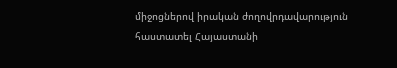միջոցներով իրական ժողովրդավարություն հաստատել Հայաստանի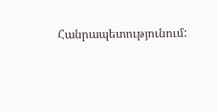Հանրապետությունում: